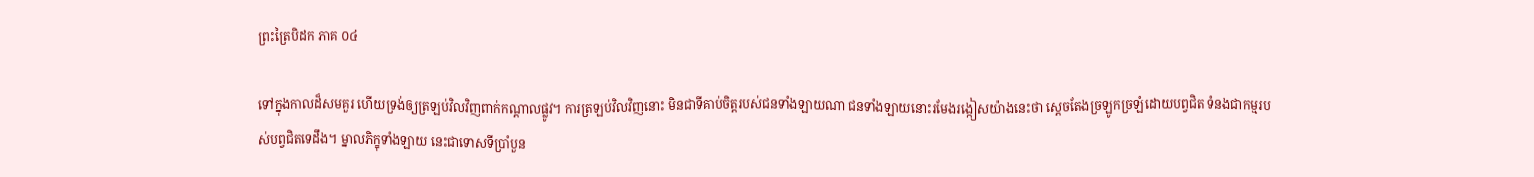ព្រះត្រៃបិដក ភាគ ០៤

ទៅក្នុងកាលដ៏សមគួរ ហើយទ្រង់ឲ្យត្រឡប់វិលវិញពាក់កណ្តាលផ្លូវ។ ការត្រឡប់វិលវិញនោះ មិនជាទីគាប់ចិត្តរបស់ជនទាំងឡាយណា ជនទាំងឡាយនោះរមែងរង្កៀសយ៉ាងនេះថា ស្តេចតែងច្រឡូកច្រឡំដោយបព្វជិត ទំនងជាកម្មរបស់បព្វជិតទេដឹង។ ម្នាលភិក្ខុទាំងឡាយ នេះជាទោសទីប្រាំបួន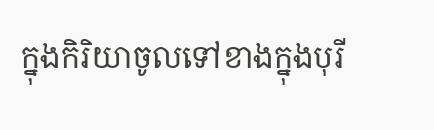ក្នុងកិរិយាចូលទៅខាងក្នុងបុរី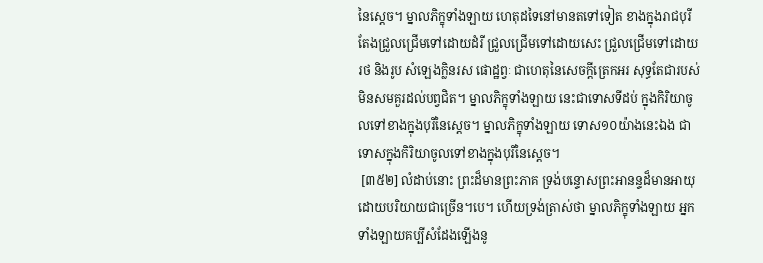នៃស្តេច។ ម្នាលភិក្ខុទាំងឡាយ ហេតុដទៃនៅមានតទៅទៀត ខាងក្នុងរាជបុរីតែងជ្រួលជ្រើមទៅដោយដំរី ជ្រួលជ្រើមទៅដោយសេះ ជ្រួលជ្រើមទៅដោយរថ និងរូប សំឡេងក្លិនរស ផោដ្ឋព្វៈ ជាហេតុនៃសេចក្តីត្រេកអរ សុទ្ធតែជារបស់មិនសមគួរដល់បព្វជិត។ ម្នាលភិក្ខុទាំងឡាយ នេះជាទោសទីដប់ ក្នុងកិរិយាចូលទៅខាងក្នុងបុរីនៃស្តេច។ ម្នាលភិក្ខុទាំងឡាយ ទោស១០យ៉ាងនេះឯង ជាទោសក្នុងកិរិយាចូលទៅខាងក្នុងបុរីនៃស្តេច។
 [៣៥២] លំដាប់នោះ ព្រះដ៏មានព្រះភាគ ទ្រង់បន្ទោសព្រះអានន្ទដ៏មានអាយុដោយបរិយាយជាច្រើន។បេ។ ហើយទ្រង់ត្រាស់ថា ម្នាលភិក្ខុទាំងឡាយ អ្នកទាំងឡាយគប្បីសំដែងឡើងនូ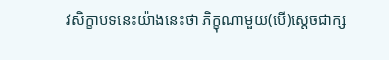វសិក្ខាបទនេះយ៉ាងនេះថា ភិក្ខុណាមួយ(បើ)ស្តេចជាក្ស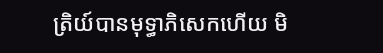ត្រិយ៍បានមុទ្ធាភិសេកហើយ មិ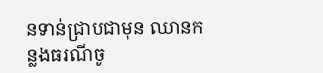នទាន់ជ្រាបជាមុន ឈានកន្លងធរណីចូ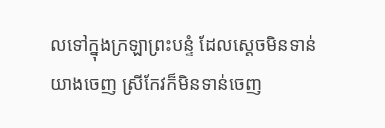លទៅក្នុងក្រឡាព្រះបន្ទំ ដែលស្តេចមិនទាន់យាងចេញ ស្រីកែវក៏មិនទាន់ចេញ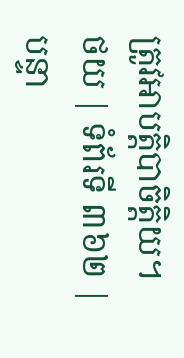ត្រូវអាបត្តិបាចិត្តិយ។
ថយ | ទំព័រទី ៣៦២ | បន្ទា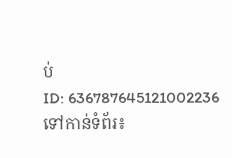ប់
ID: 636787645121002236
ទៅកាន់ទំព័រ៖